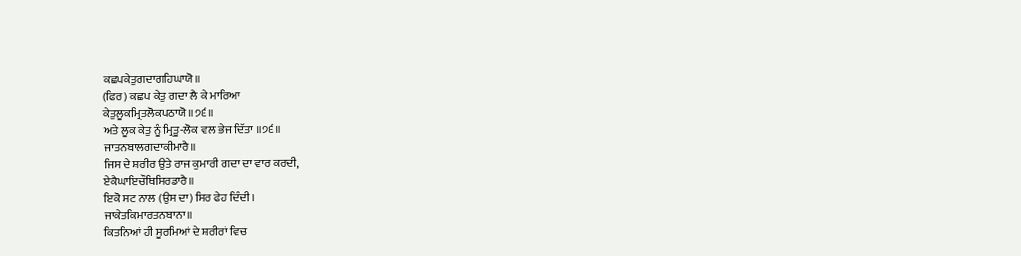ਕਛਪਕੇਤੁਗਦਾਗਹਿਘਾਯੋ॥
(ਫਿਰ) ਕਛਪ ਕੇਤੁ ਗਦਾ ਲੈ ਕੇ ਮਾਰਿਆ
ਕੇਤੁਲੂਕਮ੍ਰਿਤਲੋਕਪਠਾਯੋ॥੭੬॥
ਅਤੇ ਲੂਕ ਕੇਤੁ ਨੂੰ ਮ੍ਰਿਤੂ-ਲੋਕ ਵਲ ਭੇਜ ਦਿੱਤਾ ॥੭੬॥
ਜਾਤਨਬਾਲਗਦਾਕੀਮਾਰੈ॥
ਜਿਸ ਦੇ ਸ਼ਰੀਰ ਉਤੇ ਰਾਜ ਕੁਮਾਰੀ ਗਦਾ ਦਾ ਵਾਰ ਕਰਦੀ,
ਏਕੈਘਾਇਚੌਥਿਸਿਰਡਾਰੈ॥
ਇਕੋ ਸਟ ਨਾਲ (ਉਸ ਦਾ) ਸਿਰ ਫੇਹ ਦਿੰਦੀ।
ਜਾਕੇਤਕਿਮਾਰਤਨਬਾਨਾ॥
ਕਿਤਨਿਆਂ ਹੀ ਸੂਰਮਿਆਂ ਦੇ ਸ਼ਰੀਰਾਂ ਵਿਚ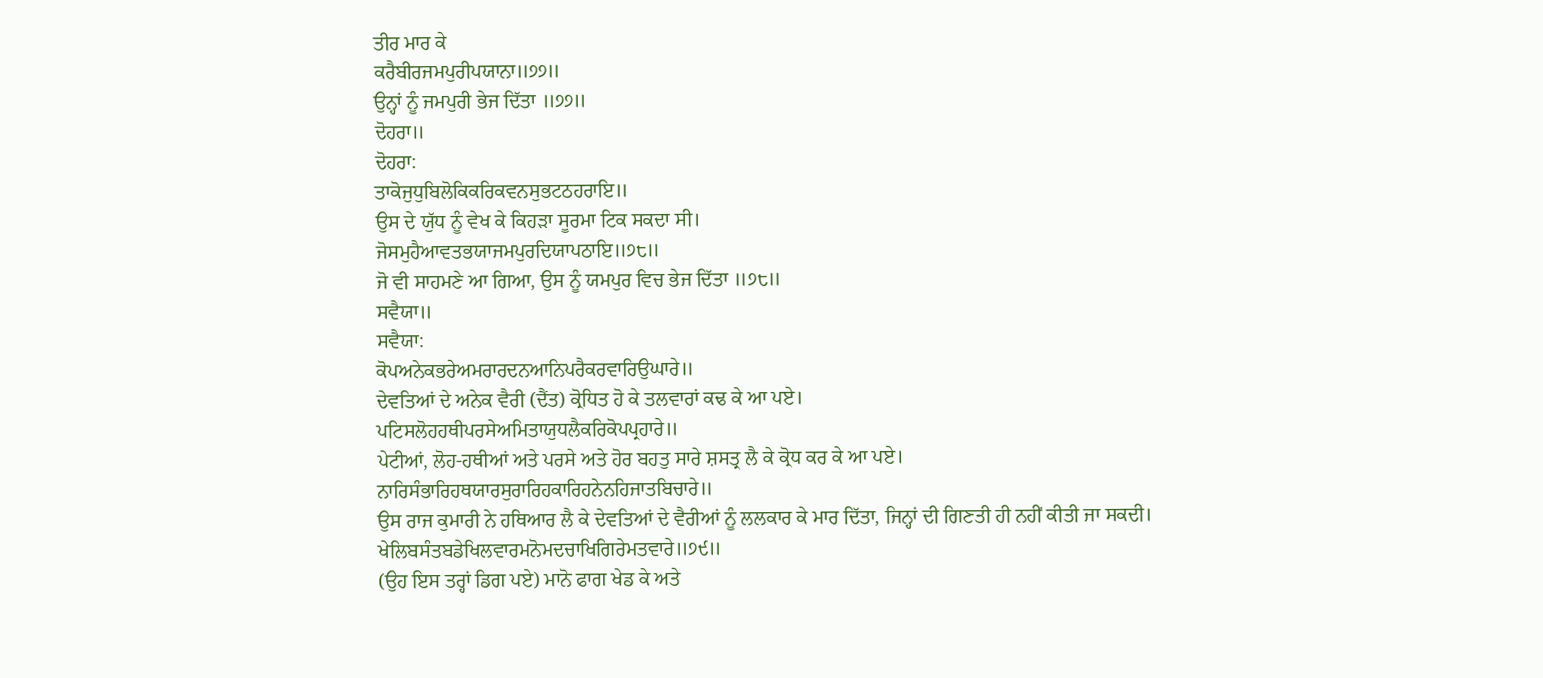ਤੀਰ ਮਾਰ ਕੇ
ਕਰੈਬੀਰਜਮਪੁਰੀਪਯਾਨਾ॥੭੭॥
ਉਨ੍ਹਾਂ ਨੂੰ ਜਮਪੁਰੀ ਭੇਜ ਦਿੱਤਾ ॥੭੭॥
ਦੋਹਰਾ॥
ਦੋਹਰਾ:
ਤਾਕੋਜੁਧੁਬਿਲੋਕਿਕਰਿਕਵਨਸੁਭਟਠਹਰਾਇ॥
ਉਸ ਦੇ ਯੁੱਧ ਨੂੰ ਵੇਖ ਕੇ ਕਿਹੜਾ ਸੂਰਮਾ ਟਿਕ ਸਕਦਾ ਸੀ।
ਜੋਸਮੁਹੈਆਵਤਭਯਾਜਮਪੁਰਦਿਯਾਪਠਾਇ॥੭੮॥
ਜੋ ਵੀ ਸਾਹਮਣੇ ਆ ਗਿਆ, ਉਸ ਨੂੰ ਯਮਪੁਰ ਵਿਚ ਭੇਜ ਦਿੱਤਾ ॥੭੮॥
ਸਵੈਯਾ॥
ਸਵੈਯਾ:
ਕੋਪਅਨੇਕਭਰੇਅਮਰਾਰਦਨਆਨਿਪਰੈਕਰਵਾਰਿਉਘਾਰੇ॥
ਦੇਵਤਿਆਂ ਦੇ ਅਨੇਕ ਵੈਰੀ (ਦੈਂਤ) ਕ੍ਰੋਧਿਤ ਹੋ ਕੇ ਤਲਵਾਰਾਂ ਕਢ ਕੇ ਆ ਪਏ।
ਪਟਿਸਲੋਹਹਥੀਪਰਸੇਅਮਿਤਾਯੁਧਲੈਕਰਿਕੋਪਪ੍ਰਹਾਰੇ॥
ਪੇਟੀਆਂ, ਲੋਹ-ਹਥੀਆਂ ਅਤੇ ਪਰਸੇ ਅਤੇ ਹੋਰ ਬਹਤੁ ਸਾਰੇ ਸ਼ਸਤ੍ਰ ਲੈ ਕੇ ਕ੍ਰੋਧ ਕਰ ਕੇ ਆ ਪਏ।
ਨਾਰਿਸੰਭਾਰਿਹਥਯਾਰਸੁਰਾਰਿਹਕਾਰਿਹਨੇਨਹਿਜਾਤਬਿਚਾਰੇ॥
ਉਸ ਰਾਜ ਕੁਮਾਰੀ ਨੇ ਹਥਿਆਰ ਲੈ ਕੇ ਦੇਵਤਿਆਂ ਦੇ ਵੈਰੀਆਂ ਨੂੰ ਲਲਕਾਰ ਕੇ ਮਾਰ ਦਿੱਤਾ, ਜਿਨ੍ਹਾਂ ਦੀ ਗਿਣਤੀ ਹੀ ਨਹੀਂ ਕੀਤੀ ਜਾ ਸਕਦੀ।
ਖੇਲਿਬਸੰਤਬਡੇਖਿਲਵਾਰਮਨੋਮਦਚਾਖਿਗਿਰੇਮਤਵਾਰੇ॥੭੯॥
(ਉਹ ਇਸ ਤਰ੍ਹਾਂ ਡਿਗ ਪਏ) ਮਾਨੋ ਫਾਗ ਖੇਡ ਕੇ ਅਤੇ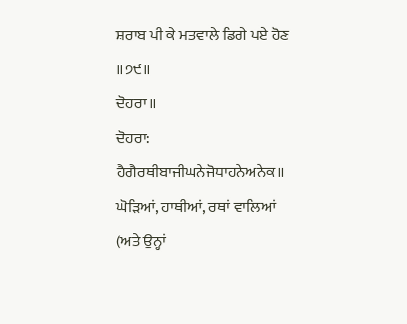ਸ਼ਰਾਬ ਪੀ ਕੇ ਮਤਵਾਲੇ ਡਿਗੇ ਪਏ ਹੋਣ ॥੭੯॥
ਦੋਹਰਾ॥
ਦੋਹਰਾ:
ਹੈਗੈਰਥੀਬਾਜੀਘਨੇਜੋਧਾਹਨੇਅਨੇਕ॥
ਘੋੜਿਆਂ, ਹਾਥੀਆਂ, ਰਥਾਂ ਵਾਲਿਆਂ (ਅਤੇ ਉਨ੍ਹਾਂ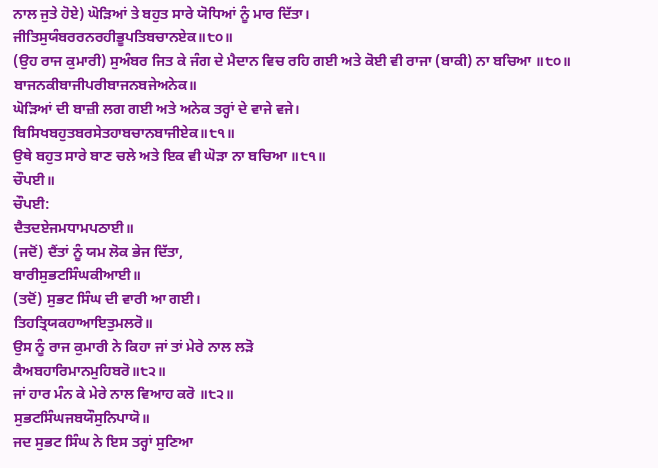ਨਾਲ ਜੁਤੇ ਹੋਏ) ਘੋੜਿਆਂ ਤੇ ਬਹੁਤ ਸਾਰੇ ਯੋਧਿਆਂ ਨੂੰ ਮਾਰ ਦਿੱਤਾ।
ਜੀਤਿਸੁਯੰਬਰਰਨਰਹੀਭੂਪਤਿਬਚਾਨਏਕ॥੮੦॥
(ਉਹ ਰਾਜ ਕੁਮਾਰੀ) ਸੁਅੰਬਰ ਜਿਤ ਕੇ ਜੰਗ ਦੇ ਮੈਦਾਨ ਵਿਚ ਰਹਿ ਗਈ ਅਤੇ ਕੋਈ ਵੀ ਰਾਜਾ (ਬਾਕੀ) ਨਾ ਬਚਿਆ ॥੮੦॥
ਬਾਜਨਕੀਬਾਜੀਪਰੀਬਾਜਨਬਜੇਅਨੇਕ॥
ਘੋੜਿਆਂ ਦੀ ਬਾਜ਼ੀ ਲਗ ਗਈ ਅਤੇ ਅਨੇਕ ਤਰ੍ਹਾਂ ਦੇ ਵਾਜੇ ਵਜੇ।
ਬਿਸਿਖਬਹੁਤਬਰਸੇਤਹਾਬਚਾਨਬਾਜੀਏਕ॥੮੧॥
ਉਥੇ ਬਹੁਤ ਸਾਰੇ ਬਾਣ ਚਲੇ ਅਤੇ ਇਕ ਵੀ ਘੋੜਾ ਨਾ ਬਚਿਆ ॥੮੧॥
ਚੌਪਈ॥
ਚੌਪਈ:
ਦੈਤਦਏਜਮਧਾਮਪਠਾਈ॥
(ਜਦੋਂ) ਦੈਂਤਾਂ ਨੂੰ ਯਮ ਲੋਕ ਭੇਜ ਦਿੱਤਾ,
ਬਾਰੀਸੁਭਟਸਿੰਘਕੀਆਈ॥
(ਤਦੋਂ) ਸੁਭਟ ਸਿੰਘ ਦੀ ਵਾਰੀ ਆ ਗਈ।
ਤਿਹਤ੍ਰਿਯਕਹਾਆਇਤੁਮਲਰੋ॥
ਉਸ ਨੂੰ ਰਾਜ ਕੁਮਾਰੀ ਨੇ ਕਿਹਾ ਜਾਂ ਤਾਂ ਮੇਰੇ ਨਾਲ ਲੜੋ
ਕੈਅਬਹਾਰਿਮਾਨਮੁਹਿਬਰੋ॥੮੨॥
ਜਾਂ ਹਾਰ ਮੰਨ ਕੇ ਮੇਰੇ ਨਾਲ ਵਿਆਹ ਕਰੋ ॥੮੨॥
ਸੁਭਟਸਿੰਘਜਬਯੌਸੁਨਿਪਾਯੋ॥
ਜਦ ਸੁਭਟ ਸਿੰਘ ਨੇ ਇਸ ਤਰ੍ਹਾਂ ਸੁਣਿਆ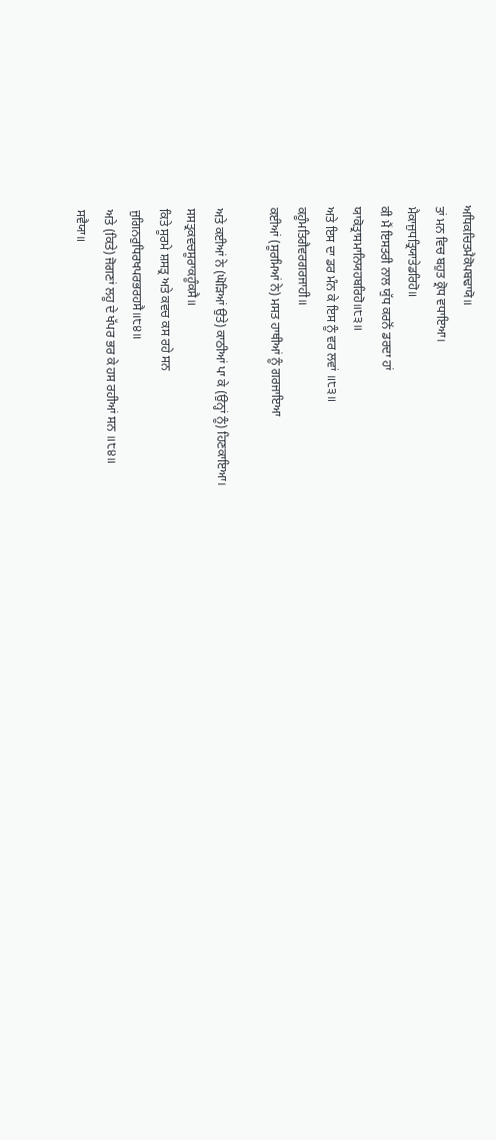ਅਧਿਕਚਿਤਮੈਕੋਪਬਢਾਯੋ॥
ਤਾਂ ਮਨ ਵਿਚ ਬਹੁਤ ਕ੍ਰੋਧ ਵਧਾਇਆ।
ਮੈਕਾਜੁਧਤ੍ਰਿਯਾਤੇਡਰਿਹੋ॥
ਕੀ ਮੈਂ ਇਸਤਰੀ ਨਾਲ ਯੁੱਧ ਕਰਨੋਂ ਡਰਦਾ ਹਾਂ
ਯਾਕੋਤ੍ਰਾਸਮਾਨਿਯਹਬਰਿਹੋ॥੮੩॥
ਅਤੇ ਇਸ ਦਾ ਡਰ ਮੰਨ ਕੇ ਇਸ ਨੂੰ ਵਰ ਲਵਾਂ ॥੮੩॥
ਕਹੂੰਮਤਿਗੈਵਰਗਰਜਾਹੀ॥
ਕਈਆਂ (ਸੂਰਮਿਆਂ ਨੇ) ਮਸਤ ਹਾਥੀਆਂ ਨੂੰ ਗਰਜਾਇਆ

ਅਤੇ ਕਈਆਂ ਨੇ (ਘੋੜਿਆਂ ਉਤੇ) ਕਾਠੀਆਂ ਪਾ ਕੇ (ਉਨ੍ਹਾਂ ਨੂੰ) ਹਿਣਕਾਇਆ।
ਸਸਤ੍ਰਕਵਚਸੂਰਾਕਹੂੰਕਸੈ॥
ਕਿਤੇ ਸੂਰਮੇ ਸ਼ਸਤ੍ਰ ਅਤੇ ਕਵਚ ਕਸ ਰਹੇ ਸਨ
ਜੁਗਿਨਰੁਧਿਰਖਪਰਭਰਹਸੈ॥੮੪॥
ਅਤੇ (ਕਿਤੇ) ਜੋਗਣਾਂ ਲਹੂ ਦੇ ਖੱਪਰ ਭਰ ਕੇ ਹਸ ਰਹੀਆਂ ਸਨ ॥੮੪॥
ਸਵੈਯਾ॥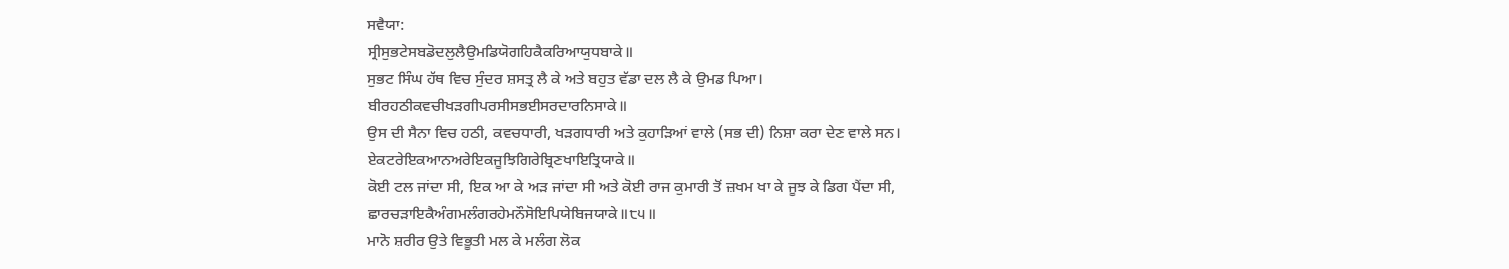ਸਵੈਯਾ:
ਸ੍ਰੀਸੁਭਟੇਸਬਡੋਦਲੁਲੈਉਮਡਿਯੋਗਹਿਕੈਕਰਿਆਯੁਧਬਾਕੇ॥
ਸੁਭਟ ਸਿੰਘ ਹੱਥ ਵਿਚ ਸੁੰਦਰ ਸ਼ਸਤ੍ਰ ਲੈ ਕੇ ਅਤੇ ਬਹੁਤ ਵੱਡਾ ਦਲ ਲੈ ਕੇ ਉਮਡ ਪਿਆ।
ਬੀਰਹਠੀਕਵਚੀਖੜਗੀਪਰਸੀਸਭਈਸਰਦਾਰਨਿਸਾਕੇ॥
ਉਸ ਦੀ ਸੈਨਾ ਵਿਚ ਹਠੀ, ਕਵਚਧਾਰੀ, ਖੜਗਧਾਰੀ ਅਤੇ ਕੁਹਾੜਿਆਂ ਵਾਲੇ (ਸਭ ਦੀ) ਨਿਸ਼ਾ ਕਰਾ ਦੇਣ ਵਾਲੇ ਸਨ।
ਏਕਟਰੇਇਕਆਨਅਰੇਇਕਜੂਝਿਗਿਰੇਬ੍ਰਿਣਖਾਇਤ੍ਰਿਯਾਕੇ॥
ਕੋਈ ਟਲ ਜਾਂਦਾ ਸੀ, ਇਕ ਆ ਕੇ ਅੜ ਜਾਂਦਾ ਸੀ ਅਤੇ ਕੋਈ ਰਾਜ ਕੁਮਾਰੀ ਤੋਂ ਜ਼ਖਮ ਖਾ ਕੇ ਜੂਝ ਕੇ ਡਿਗ ਪੈਂਦਾ ਸੀ,
ਛਾਰਚੜਾਇਕੈਅੰਗਮਲੰਗਰਹੇਮਨੌਸੋਇਪਿਯੇਬਿਜਯਾਕੇ॥੮੫॥
ਮਾਨੋ ਸ਼ਰੀਰ ਉਤੇ ਵਿਭੂਤੀ ਮਲ ਕੇ ਮਲੰਗ ਲੋਕ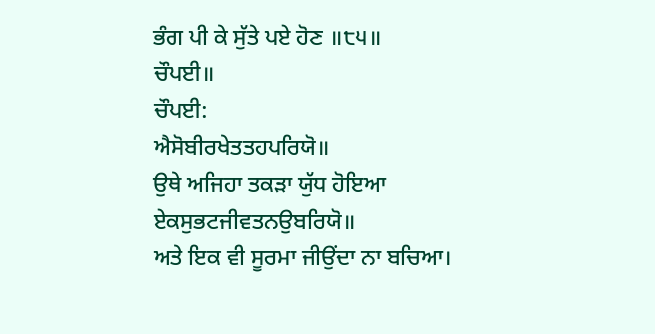ਭੰਗ ਪੀ ਕੇ ਸੁੱਤੇ ਪਏ ਹੋਣ ॥੮੫॥
ਚੌਪਈ॥
ਚੌਪਈ:
ਐਸੋਬੀਰਖੇਤਤਹਪਰਿਯੋ॥
ਉਥੇ ਅਜਿਹਾ ਤਕੜਾ ਯੁੱਧ ਹੋਇਆ
ਏਕਸੁਭਟਜੀਵਤਨਉਬਰਿਯੋ॥
ਅਤੇ ਇਕ ਵੀ ਸੂਰਮਾ ਜੀਉਂਦਾ ਨਾ ਬਚਿਆ।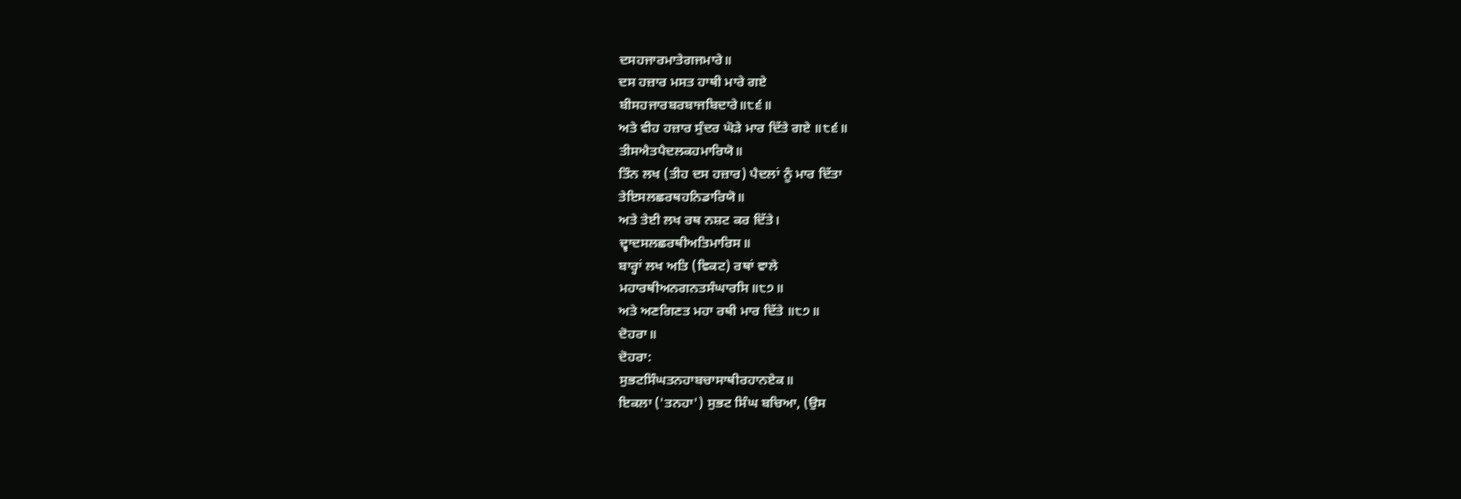ਦਸਹਜਾਰਮਾਤੇਗਜਮਾਰੇ॥
ਦਸ ਹਜ਼ਾਰ ਮਸਤ ਹਾਥੀ ਮਾਰੇ ਗਏ
ਬੀਸਹਜਾਰਬਰਬਾਜਬਿਦਾਰੇ॥੮੬॥
ਅਤੇ ਵੀਹ ਹਜ਼ਾਰ ਸੁੰਦਰ ਘੋੜੇ ਮਾਰ ਦਿੱਤੇ ਗਏ ॥੮੬॥
ਤੀਸਐਤਪੈਦਲਕਹਮਾਰਿਯੋ॥
ਤਿੰਨ ਲਖ (ਤੀਹ ਦਸ ਹਜ਼ਾਰ) ਪੈਦਲਾਂ ਨੂੰ ਮਾਰ ਦਿੱਤਾ
ਤੇਇਸਲਛਰਥਹਨਿਡਾਰਿਯੋ॥
ਅਤੇ ਤੇਈ ਲਖ ਰਥ ਨਸ਼ਟ ਕਰ ਦਿੱਤੇ।
ਦ੍ਵਾਦਸਲਛਰਥੀਅਤਿਮਾਰਿਸ॥
ਬਾਰ੍ਹਾਂ ਲਖ ਅਤਿ (ਵਿਕਟ) ਰਥਾਂ ਵਾਲੇ
ਮਹਾਰਥੀਅਨਗਨਤਸੰਘਾਰਸਿ॥੮੭॥
ਅਤੇ ਅਣਗਿਣਤ ਮਹਾ ਰਥੀ ਮਾਰ ਦਿੱਤੇ ॥੮੭॥
ਦੋਹਰਾ॥
ਦੋਹਰਾ:
ਸੁਭਟਸਿੰਘਤਨਹਾਬਚਾਸਾਥੀਰਹਾਨਏਕ॥
ਇਕਲਾ ('ਤਨਹਾ') ਸੁਭਟ ਸਿੰਘ ਬਚਿਆ, (ਉਸ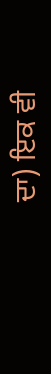ਦਾ) ਇਕ ਵੀ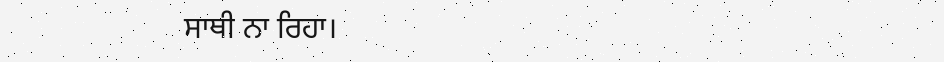ਸਾਥੀ ਨਾ ਰਿਹਾ।